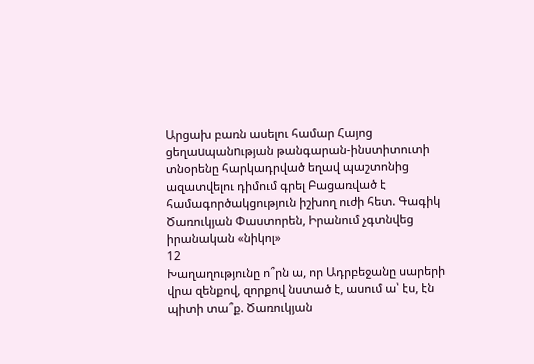Արցախ բառն ասելու համար Հայոց ցեղաuպանnւթյան թանգարան-ինստիտուտի տնօրենը հարկադրված եղավ պաշտոնից ազատվելու դիմում գրել Բացառված է համագործակցություն իշխող ուժի հետ. Գագիկ Ծառուկյան Փաստորեն, Իրանում չգտնվեց իրանական «նիկոլ»
12
Խաղաղությունը ո՞րն ա, որ Ադրբեջանը սարերի վրա զենքով, զորքով նստած է, ասում ա՝ էս, էն պիտի տա՞ք. Ծառուկյան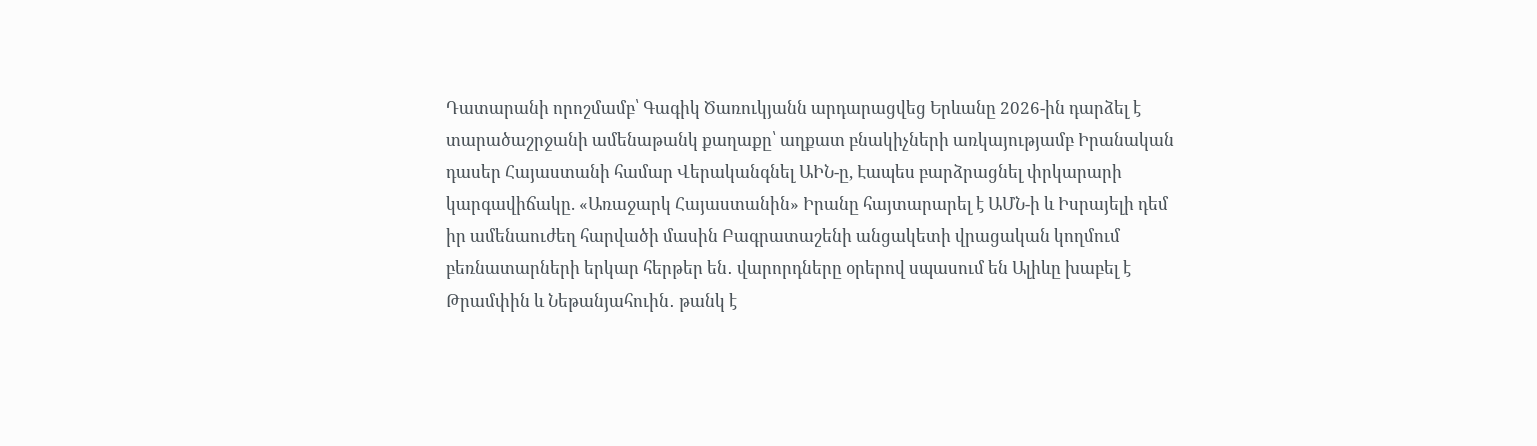Դատարանի որոշմամբ՝ Գագիկ Ծառուկյանն արդարացվեց Երևանը 2026-ին դարձել է տարածաշրջանի ամենաթանկ քաղաքը՝ աղքատ բնակիչների առկայությամբ Իրանական դասեր Հայաստանի համար Վերականգնել ԱԻՆ-ը, Էապես բարձրացնել փրկարարի կարգավիճակը. «Առաջարկ Հայաստանին» Իրանը հայտարարել է ԱՄՆ-ի և Իսրայելի դեմ իր ամենաուժեղ հարվածի մասին Բագրատաշենի անցակետի վրացական կողմում բեռնատարների երկար հերթեր են․ վարորդները օրերով սպասում են Ալիևը խաբել է Թրամփին և Նեթանյահուին․ թանկ է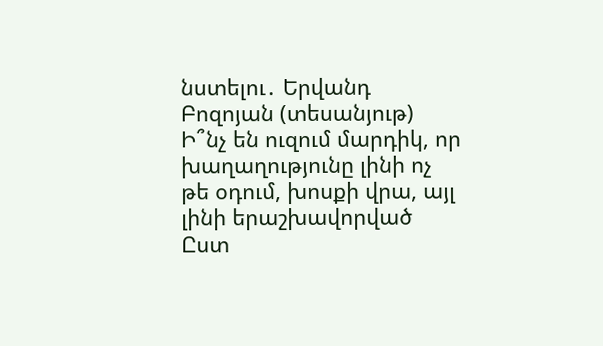նստելու․ Երվանդ Բոզոյան (տեսանյութ) Ի՞նչ են ուզում մարդիկ, որ խաղաղությունը լինի ոչ թե օդում, խոսքի վրա, այլ լինի երաշխավորված Ըստ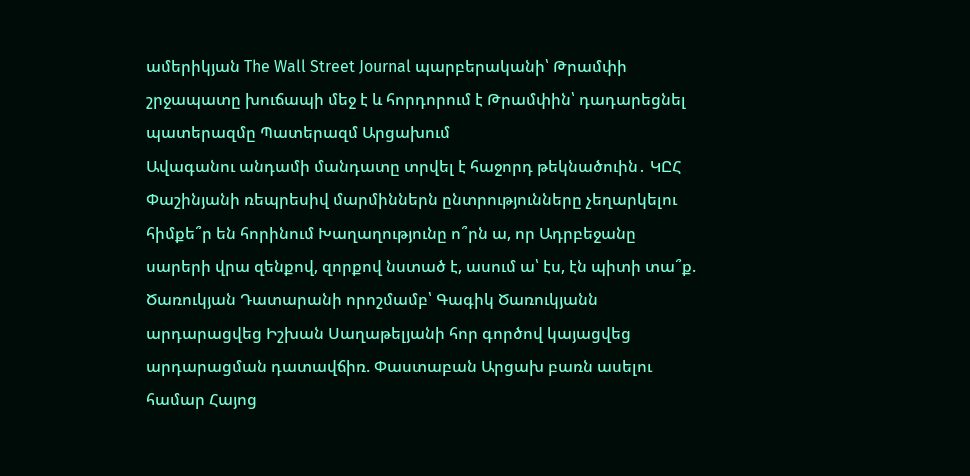ամերիկյան The Wall Street Journal պարբերականի՝ Թրամփի շրջապատը խուճապի մեջ է և հորդորում է Թրամփին՝ դադարեցնել պատերազմը Պատերազմ Արցախում
Ավագանու անդամի մանդատը տրվել է հաջորդ թեկնածուին․ ԿԸՀ Փաշինյանի ռեպրեսիվ մարմիններն ընտրությունները չեղարկելու հիմքե՞ր են հորինում Խաղաղությունը ո՞րն ա, որ Ադրբեջանը սարերի վրա զենքով, զորքով նստած է, ասում ա՝ էս, էն պիտի տա՞ք. Ծառուկյան Դատարանի որոշմամբ՝ Գագիկ Ծառուկյանն արդարացվեց Իշխան Սաղաթելյանի հոր գործով կայացվեց արդարացման դատավճիռ. Փաստաբան Արցախ բառն ասելու համար Հայոց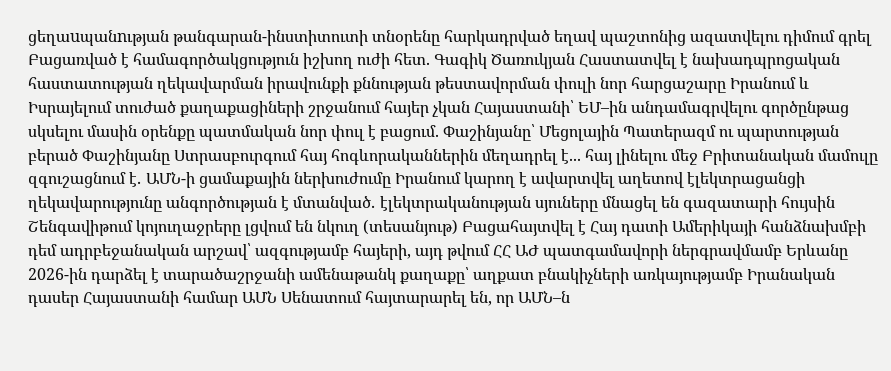ցեղաuպանnւթյան թանգարան-ինստիտուտի տնօրենը հարկադրված եղավ պաշտոնից ազատվելու դիմում գրել Բացառված է համագործակցություն իշխող ուժի հետ. Գագիկ Ծառուկյան Հաստատվել է նախադպրոցական հաստատության ղեկավարման իրավունքի քննության թեստավորման փուլի նոր հարցաշարը Իրանում և Իսրայելում տուժած քաղաքացիների շրջանում հայեր չկան Հայաստանի՝ ԵՄ–ին անդամագրվելու գործընթաց սկսելու մասին օրենքը պատմական նոր փուլ է բացում. Փաշինյանը՝ Մեցոլային Պատերազմ ու պարտության բերած Փաշինյանը Ստրասբուրգում հայ հոգևորականներին մեղադրել է... հայ լինելու մեջ Բրիտանական մամուլը զգուշացնում է․ ԱՄՆ-ի ցամաքային ներխուժումը Իրանում կարող է ավարտվել աղետով էլեկտրացանցի ղեկավարությունը անգործության է մտանված․ էլեկտրականության սյուները մնացել են գազատարի հույսին Շենգավիթում կոյուղաջրերը լցվում են նկուղ (տեսանյութ) Բացահայտվել է Հայ դատի Ամերիկայի հանձնախմբի դեմ ադրբեջանական արշավ՝ ազգությամբ հայերի, այդ թվում ՀՀ ԱԺ պատգամավորի ներգրավմամբ Երևանը 2026-ին դարձել է տարածաշրջանի ամենաթանկ քաղաքը՝ աղքատ բնակիչների առկայությամբ Իրանական դասեր Հայաստանի համար ԱՄՆ Սենատում հայտարարել են, որ ԱՄՆ–ն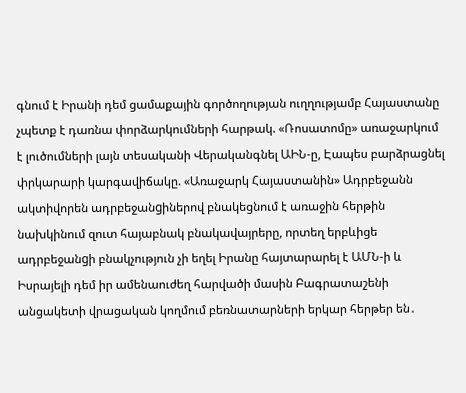գնում է Իրանի դեմ ցամաքային գործողության ուղղությամբ Հայաստանը չպետք է դառնա փորձարկումների հարթակ. «Ռոսատոմը» առաջարկում է լուծումների լայն տեսականի Վերականգնել ԱԻՆ-ը, Էապես բարձրացնել փրկարարի կարգավիճակը. «Առաջարկ Հայաստանին» Ադրբեջանն ակտիվորեն ադրբեջանgիներով բնակեցնում է առաջին հերթին նախկինում զուտ հայաբնակ բնակավայրերը, որտեղ երբևիցե ադրբեջանgի բնակչություն չի եղել Իրանը հայտարարել է ԱՄՆ-ի և Իսրայելի դեմ իր ամենաուժեղ հարվածի մասին Բագրատաշենի անցակետի վրացական կողմում բեռնատարների երկար հերթեր են․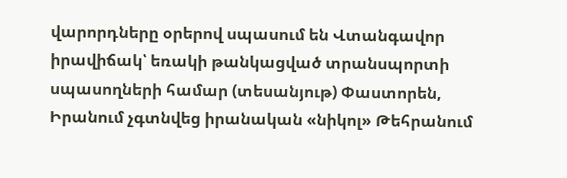վարորդները օրերով սպասում են Վտանգավոր իրավիճակ՝ եռակի թանկացված տրանսպորտի սպասողների համար (տեսանյութ) Փաստորեն, Իրանում չգտնվեց իրանական «նիկոլ» Թեհրանում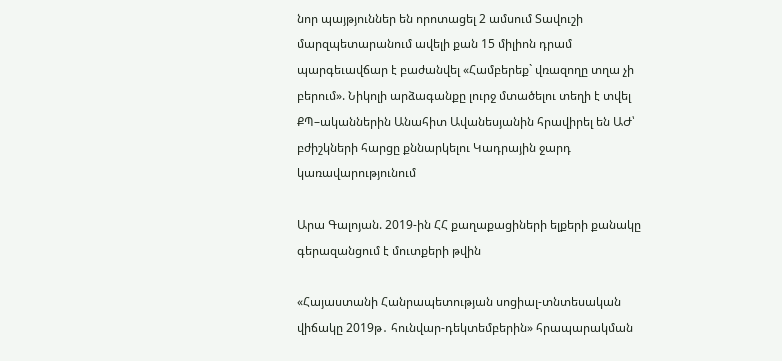նոր պայթյուններ են որոտացել 2 ամսում Տավուշի մարզպետարանում ավելի քան 15 միլիոն դրամ պարգեւավճար է բաժանվել «Համբերեք` վռազողը տղա չի բերում». Նիկոլի արձագանքը լուրջ մտածելու տեղի է տվել ՔՊ–ականներին Անահիտ Ավանեսյանին հրավիրել են ԱԺ՝ բժիշկների հարցը քննարկելու Կադրային ջարդ կառավարությունում

Արա Գալոյան. 2019-ին ՀՀ քաղաքացիների ելքերի քանակը գերազանցում է մուտքերի թվին

«Հայաստանի Հանրապետության սոցիալ-տնտեսական վիճակը 2019թ․ հունվար-դեկտեմբերին» հրապարակման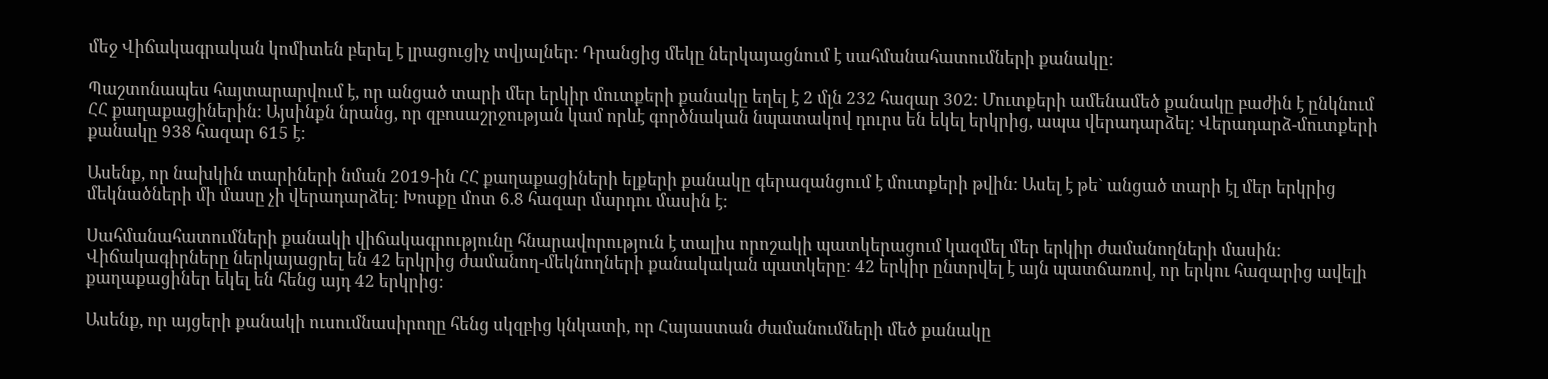մեջ Վիճակագրական կոմիտեն բերել է լրացուցիչ տվյալներ: Դրանցից մեկը ներկայացնում է սահմանահատումների քանակը:

Պաշտոնապես հայտարարվում է, որ անցած տարի մեր երկիր մուտքերի քանակը եղել է 2 մլն 232 հազար 302: Մուտքերի ամենամեծ քանակը բաժին է ընկնում ՀՀ քաղաքացիներին: Այսինքն նրանց, որ զբոսաշրջության կամ որևէ գործնական նպատակով դուրս են եկել երկրից, ապա վերադարձել: Վերադարձ-մուտքերի քանակը 938 հազար 615 է:

Ասենք, որ նախկին տարիների նման 2019-ին ՀՀ քաղաքացիների ելքերի քանակը գերազանցում է մուտքերի թվին: Ասել է թե` անցած տարի էլ մեր երկրից մեկնածների մի մասը չի վերադարձել: Խոսքը մոտ 6.8 հազար մարդու մասին է:

Սահմանահատումների քանակի վիճակագրությունը հնարավորություն է տալիս որոշակի պատկերացում կազմել մեր երկիր ժամանողների մասին: Վիճակագիրները ներկայացրել են 42 երկրից ժամանող-մեկնողների քանակական պատկերը: 42 երկիր ընտրվել է այն պատճառով, որ երկու հազարից ավելի քաղաքացիներ եկել են հենց այդ 42 երկրից:

Ասենք, որ այցերի քանակի ուսումնասիրողը հենց սկզբից կնկատի, որ Հայաստան ժամանումների մեծ քանակը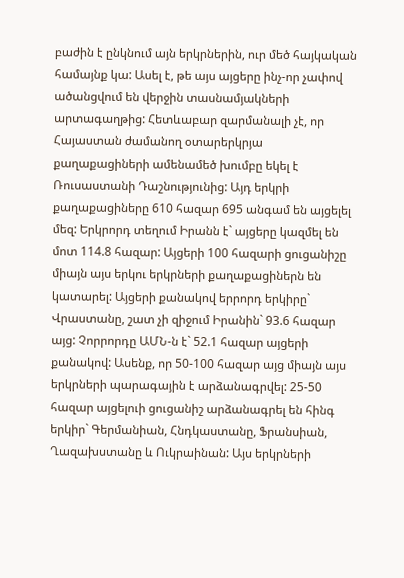բաժին է ընկնում այն երկրներին, ուր մեծ հայկական համայնք կա: Ասել է, թե այս այցերը ինչ-որ չափով ածանցվում են վերջին տասնամյակների արտագաղթից: Հետևաբար զարմանալի չէ, որ Հայաստան ժամանող օտարերկրյա քաղաքացիների ամենամեծ խումբը եկել է Ռուսաստանի Դաշնությունից: Այդ երկրի քաղաքացիները 610 հազար 695 անգամ են այցելել մեզ: Երկրորդ տեղում Իրանն է` այցերը կազմել են մոտ 114.8 հազար: Այցերի 100 հազարի ցուցանիշը միայն այս երկու երկրների քաղաքացիներն են կատարել: Այցերի քանակով երրորդ երկիրը` Վրաստանը, շատ չի զիջում Իրանին` 93.6 հազար այց: Չորրորդը ԱՄՆ-ն է` 52.1 հազար այցերի քանակով: Ասենք, որ 50-100 հազար այց միայն այս երկրների պարագային է արձանագրվել: 25-50 հազար այցելուի ցուցանիշ արձանագրել են հինգ երկիր` Գերմանիան, Հնդկաստանը, Ֆրանսիան, Ղազախստանը և Ուկրաինան: Այս երկրների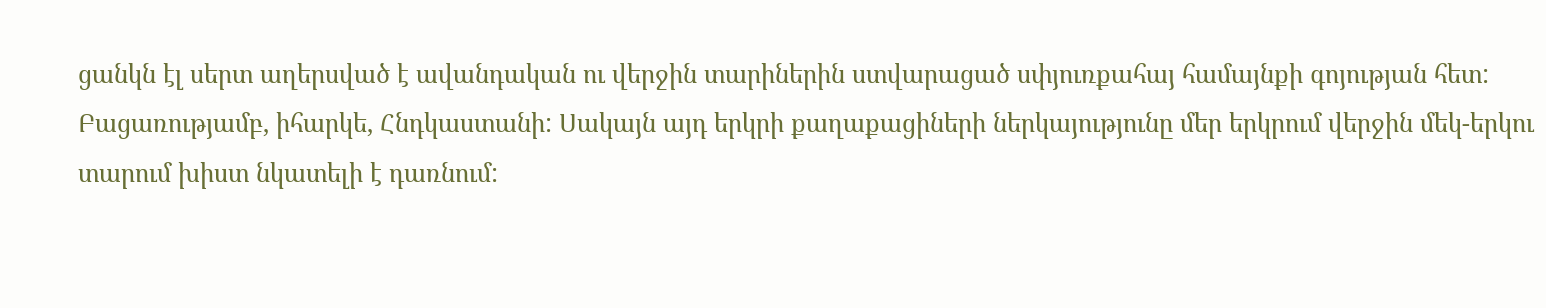ցանկն էլ սերտ աղերսված է ավանդական ու վերջին տարիներին ստվարացած սփյուռքահայ համայնքի գոյության հետ: Բացառությամբ, իհարկե, Հնդկաստանի: Սակայն այդ երկրի քաղաքացիների ներկայությունը մեր երկրում վերջին մեկ-երկու տարում խիստ նկատելի է դառնում: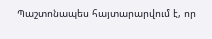Պաշտոնապես հայտարարվում է, որ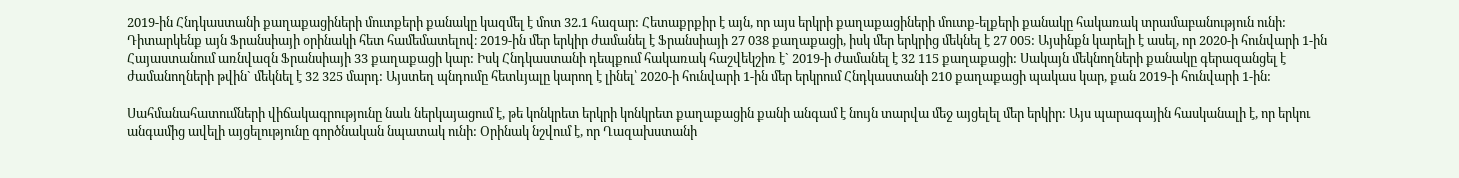2019-ին Հնդկաստանի քաղաքացիների մուտքերի քանակը կազմել է մոտ 32.1 հազար: Հետաքրքիր է այն, որ այս երկրի քաղաքացիների մուտք-ելքերի քանակը հակառակ տրամաբանություն ունի: Դիտարկենք այն Ֆրանսիայի օրինակի հետ համեմատելով։ 2019-ին մեր երկիր ժամանել է Ֆրանսիայի 27 038 քաղաքացի, իսկ մեր երկրից մեկնել է 27 005: Այսինքն կարելի է ասել, որ 2020-ի հունվարի 1-ին Հայաստանում առնվազն Ֆրանսիայի 33 քաղաքացի կար: Իսկ Հնդկաստանի դեպքում հակառակ հաշվեկշիռ է` 2019-ի ժամանել է 32 115 քաղաքացի: Սակայն մեկնողների քանակը գերազանցել է ժամանողների թվին` մեկնել է 32 325 մարդ: Այստեղ պնդումը հետևյալը կարող է լինել՝ 2020-ի հունվարի 1-ին մեր երկրում Հնդկաստանի 210 քաղաքացի պակաս կար, քան 2019-ի հունվարի 1-ին:

Սահմանահատումների վիճակագրությունը նաև ներկայացում է, թե կոնկրետ երկրի կոնկրետ քաղաքացին քանի անգամ է նույն տարվա մեջ այցելել մեր երկիր: Այս պարագային հասկանալի է, որ երկու անգամից ավելի այցելությունը գործնական նպատակ ունի: Օրինակ նշվում է, որ Ղազախստանի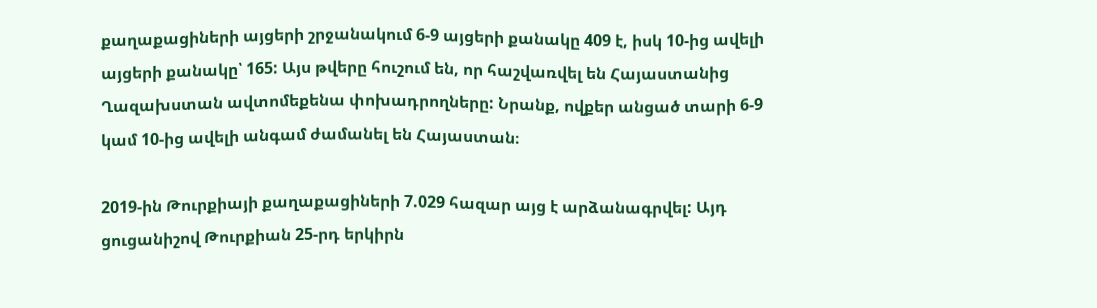քաղաքացիների այցերի շրջանակում 6-9 այցերի քանակը 409 է, իսկ 10-ից ավելի այցերի քանակը՝ 165: Այս թվերը հուշում են, որ հաշվառվել են Հայաստանից Ղազախստան ավտոմեքենա փոխադրողները: Նրանք, ովքեր անցած տարի 6-9 կամ 10-ից ավելի անգամ ժամանել են Հայաստան։

2019-ին Թուրքիայի քաղաքացիների 7.029 հազար այց է արձանագրվել: Այդ ցուցանիշով Թուրքիան 25-րդ երկիրն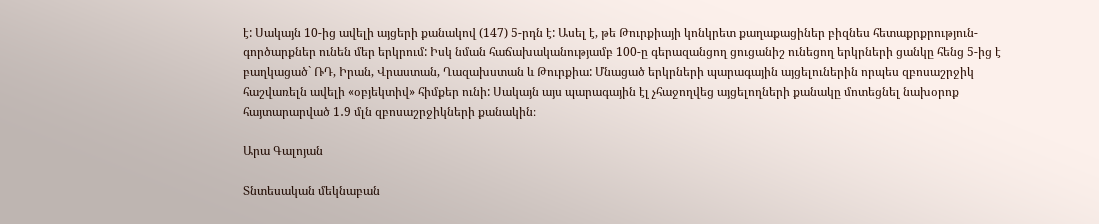է: Սակայն 10-ից ավելի այցերի քանակով (147) 5-րդն է: Ասել է, թե Թուրքիայի կոնկրետ քաղաքացիներ բիզնես հետաքրքրություն-գործարքներ ունեն մեր երկրում: Իսկ նման հաճախականությամբ 100-ը գերազանցող ցուցանիշ ունեցող երկրների ցանկը հենց 5-ից է բաղկացած` ՌԴ, Իրան, Վրաստան, Ղազախստան և Թուրքիա: Մնացած երկրների պարագային այցելուներին որպես զբոսաշրջիկ հաշվառելն ավելի «օբյեկտիվ» հիմքեր ունի: Սակայն այս պարագային էլ չհաջողվեց այցելողների քանակը մոտեցնել նախօրոք հայտարարված 1․9 մլն զբոսաշրջիկների քանակին։

Արա Գալոյան

Տնտեսական մեկնաբան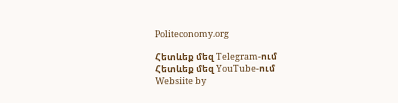Politeconomy.org

Հետևեք մեզ Telegram-ում
Հետևեք մեզ YouTube-ում
Websiite by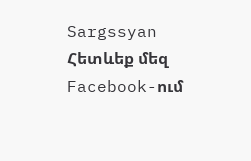Sargssyan
Հետևեք մեզ Facebook-ում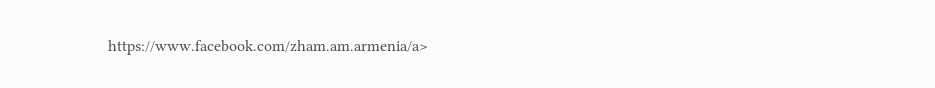https://www.facebook.com/zham.am.armenia/a>